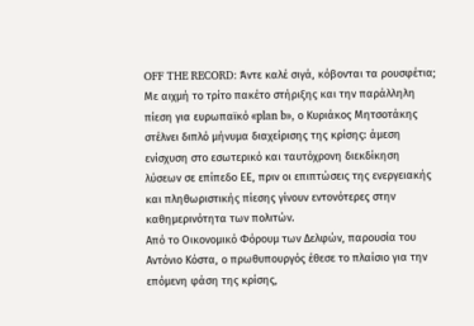OFF THE RECORD: Άντε καλέ σιγά, κόβονται τα ρουσφέτια;
Με αιχμή το τρίτο πακέτο στήριξης και την παράλληλη πίεση για ευρωπαϊκό «plan b», ο Κυριάκος Μητσοτάκης στέλνει διπλό μήνυμα διαχείρισης της κρίσης: άμεση ενίσχυση στο εσωτερικό και ταυτόχρονη διεκδίκηση λύσεων σε επίπεδο ΕΕ, πριν οι επιπτώσεις της ενεργειακής και πληθωριστικής πίεσης γίνουν εντονότερες στην καθημερινότητα των πολιτών.
Από το Οικονομικό Φόρουμ των Δελφών, παρουσία του Αντόνιο Κόστα, ο πρωθυπουργός έθεσε το πλαίσιο για την επόμενη φάση της κρίσης,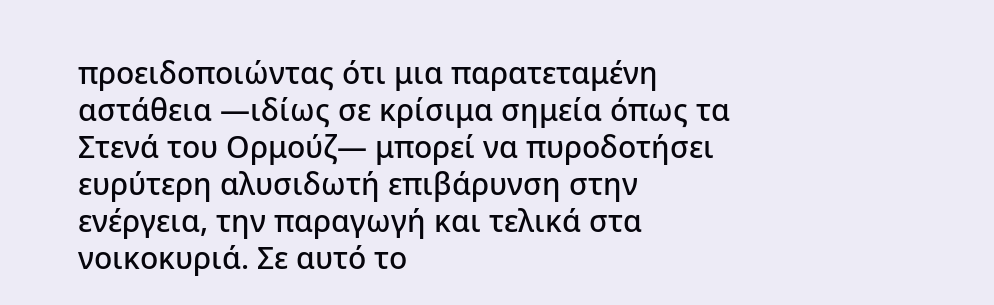προειδοποιώντας ότι μια παρατεταμένη αστάθεια —ιδίως σε κρίσιμα σημεία όπως τα Στενά του Ορμούζ— μπορεί να πυροδοτήσει ευρύτερη αλυσιδωτή επιβάρυνση στην ενέργεια, την παραγωγή και τελικά στα νοικοκυριά. Σε αυτό το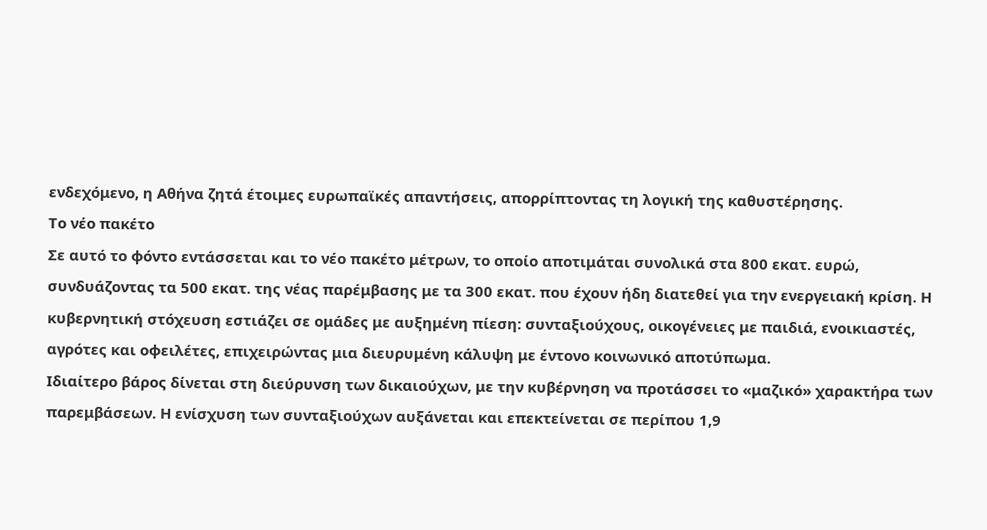ενδεχόμενο, η Αθήνα ζητά έτοιμες ευρωπαϊκές απαντήσεις, απορρίπτοντας τη λογική της καθυστέρησης.
Το νέο πακέτο
Σε αυτό το φόντο εντάσσεται και το νέο πακέτο μέτρων, το οποίο αποτιμάται συνολικά στα 800 εκατ. ευρώ, συνδυάζοντας τα 500 εκατ. της νέας παρέμβασης με τα 300 εκατ. που έχουν ήδη διατεθεί για την ενεργειακή κρίση. Η κυβερνητική στόχευση εστιάζει σε ομάδες με αυξημένη πίεση: συνταξιούχους, οικογένειες με παιδιά, ενοικιαστές, αγρότες και οφειλέτες, επιχειρώντας μια διευρυμένη κάλυψη με έντονο κοινωνικό αποτύπωμα.
Ιδιαίτερο βάρος δίνεται στη διεύρυνση των δικαιούχων, με την κυβέρνηση να προτάσσει το «μαζικό» χαρακτήρα των παρεμβάσεων. Η ενίσχυση των συνταξιούχων αυξάνεται και επεκτείνεται σε περίπου 1,9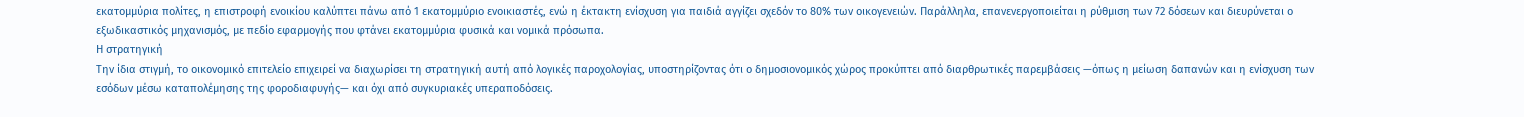εκατομμύρια πολίτες, η επιστροφή ενοικίου καλύπτει πάνω από 1 εκατομμύριο ενοικιαστές, ενώ η έκτακτη ενίσχυση για παιδιά αγγίζει σχεδόν το 80% των οικογενειών. Παράλληλα, επανενεργοποιείται η ρύθμιση των 72 δόσεων και διευρύνεται ο εξωδικαστικός μηχανισμός, με πεδίο εφαρμογής που φτάνει εκατομμύρια φυσικά και νομικά πρόσωπα.
Η στρατηγική
Την ίδια στιγμή, το οικονομικό επιτελείο επιχειρεί να διαχωρίσει τη στρατηγική αυτή από λογικές παροχολογίας, υποστηρίζοντας ότι ο δημοσιονομικός χώρος προκύπτει από διαρθρωτικές παρεμβάσεις —όπως η μείωση δαπανών και η ενίσχυση των εσόδων μέσω καταπολέμησης της φοροδιαφυγής— και όχι από συγκυριακές υπεραποδόσεις.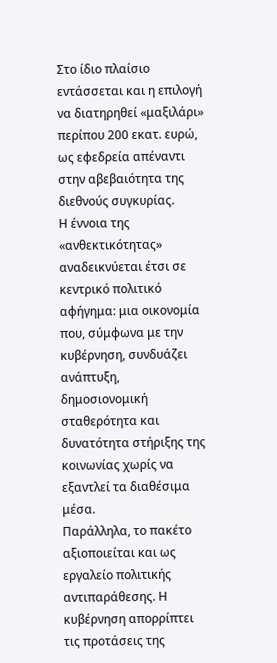Στο ίδιο πλαίσιο εντάσσεται και η επιλογή να διατηρηθεί «μαξιλάρι» περίπου 200 εκατ. ευρώ, ως εφεδρεία απέναντι στην αβεβαιότητα της διεθνούς συγκυρίας.
Η έννοια της «ανθεκτικότητας» αναδεικνύεται έτσι σε κεντρικό πολιτικό αφήγημα: μια οικονομία που, σύμφωνα με την κυβέρνηση, συνδυάζει ανάπτυξη, δημοσιονομική σταθερότητα και δυνατότητα στήριξης της κοινωνίας χωρίς να εξαντλεί τα διαθέσιμα μέσα.
Παράλληλα, το πακέτο αξιοποιείται και ως εργαλείο πολιτικής αντιπαράθεσης. Η κυβέρνηση απορρίπτει τις προτάσεις της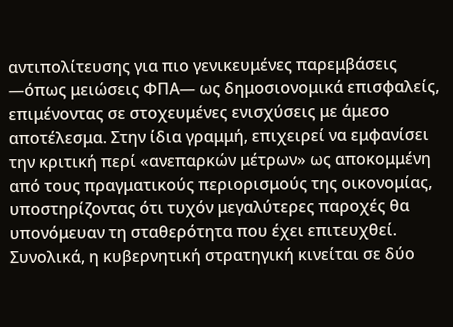αντιπολίτευσης για πιο γενικευμένες παρεμβάσεις —όπως μειώσεις ΦΠΑ— ως δημοσιονομικά επισφαλείς, επιμένοντας σε στοχευμένες ενισχύσεις με άμεσο αποτέλεσμα. Στην ίδια γραμμή, επιχειρεί να εμφανίσει την κριτική περί «ανεπαρκών μέτρων» ως αποκομμένη από τους πραγματικούς περιορισμούς της οικονομίας, υποστηρίζοντας ότι τυχόν μεγαλύτερες παροχές θα υπονόμευαν τη σταθερότητα που έχει επιτευχθεί.
Συνολικά, η κυβερνητική στρατηγική κινείται σε δύο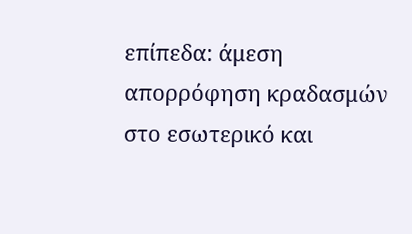επίπεδα: άμεση απορρόφηση κραδασμών στο εσωτερικό και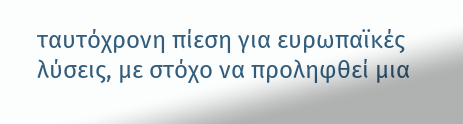ταυτόχρονη πίεση για ευρωπαϊκές λύσεις, με στόχο να προληφθεί μια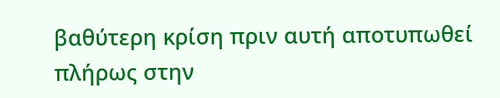βαθύτερη κρίση πριν αυτή αποτυπωθεί πλήρως στην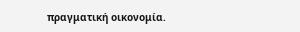πραγματική οικονομία.